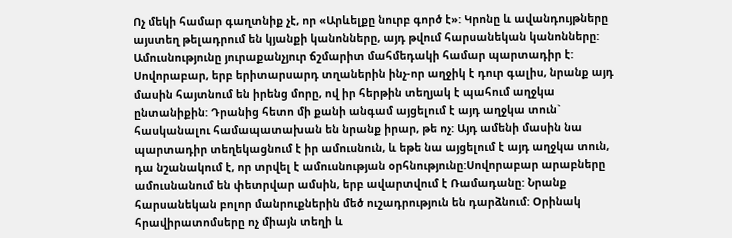Ոչ մեկի համար գաղտնիք չէ, որ «Արևելքը նուրբ գործ է»: Կրոնը և ավանդույթները այստեղ թելադրում են կյանքի կանոնները, այդ թվում հարսանեկան կանոնները: Ամուսնությունը յուրաքանչյուր ճշմարիտ մահմեդակի համար պարտադիր է: Սովորաբար, երբ երիտարսարդ տղաներին ինչ-որ աղջիկ է դուր գալիս, նրանք այդ մասին հայտնում են իրենց մորը, ով իր հերթին տեղյակ է պահում աղջկա ընտանիքին: Դրանից հետո մի քանի անգամ այցելում է այդ աղջկա տուն` հասկանալու համապատախան են նրանք իրար, թե ոչ: Այդ ամենի մասին նա պարտադիր տեղեկացնում է իր ամուսնուն, և եթե նա այցելում է այդ աղջկա տուն, դա նշանակում է, որ տրվել է ամուսնության օրհնությունը:Սովորաբար արաբները ամուսնանում են փետրվար ամսին, երբ ավարտվում է Ռամադանը: Նրանք հարսանեկան բոլոր մանրուքներին մեծ ուշադրություն են դարձնում: Օրինակ հրավիրատոմսերը ոչ միայն տեղի և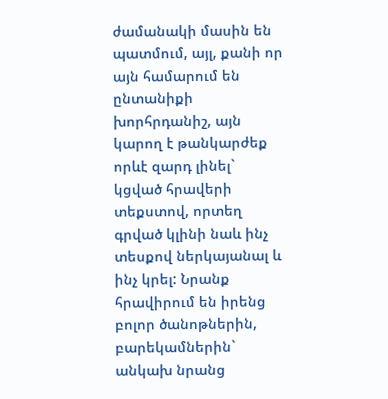ժամանակի մասին են պատմում, այլ, քանի որ այն համարում են ընտանիքի խորհրդանիշ, այն կարող է թանկարժեք որևէ զարդ լինել` կցված հրավերի տեքստով, որտեղ գրված կլինի նաև ինչ տեսքով ներկայանալ և ինչ կրել: Նրանք հրավիրում են իրենց բոլոր ծանոթներին, բարեկամներին` անկախ նրանց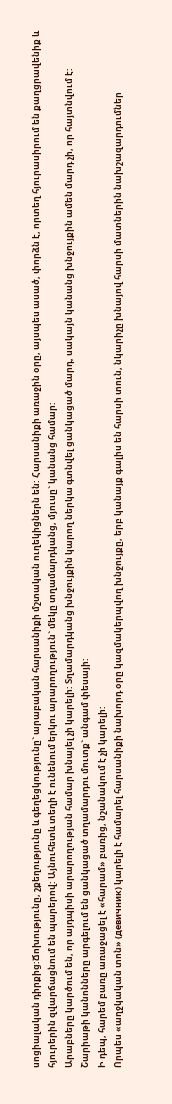սոցիալական դիրքից:Ճոխությունը, շքեղությունը և գեղեցկությունը` արաբական հարսանիքի մշտական ուղեկիցներն են: Հարսանիքի առաջին օրը, այսպես ասած, փորձն է, որտեղ հյուրասիրում են քաղցրավենիք և հյուրերին զվարճացնում են պարերով: Այնուհետև տեղի է ունենում երկու արարողություն` մեկը տղամարդկանց, մյուսը` կանանց համար:
Արաբները կարծում են, որ այդպիսի արարողության համար խնայել չի կարելի: Տղամարդկանց խնջույքին կարող ներկա գտնվել ցանկացած մարդ, սակայն կանանց խնջույքին ամեն մարդ չի, որ հայտնվում է: Շարիաթի կանոնները արգելում են ցանկացած տղամարդու մուտք` անգամ փեսայի:
Ի դեպ, հարեմ բառը առաջացել է «հարամ» բառից, նշանակում է չի կարելի:
Որպես «աղջկական տոն» (девичник) կարելի է համարել հարսանիքի նախորդ օրը կազմակերպվող խնջույքը, երբ կանայք գալիս են հարսի տուն, նկարիչը խնայով հարսի մատներին նախշազարդումներ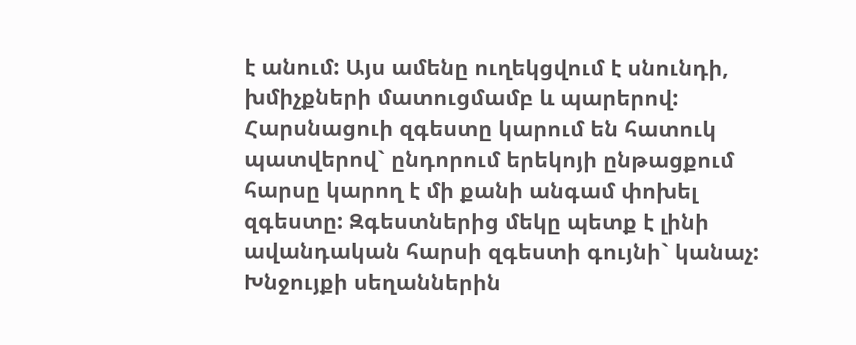է անում: Այս ամենը ուղեկցվում է սնունդի, խմիչքների մատուցմամբ և պարերով:
Հարսնացուի զգեստը կարում են հատուկ պատվերով` ընդորում երեկոյի ընթացքում հարսը կարող է մի քանի անգամ փոխել զգեստը: Զգեստներից մեկը պետք է լինի ավանդական հարսի զգեստի գույնի` կանաչ:
Խնջույքի սեղաններին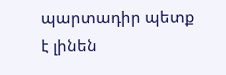պարտադիր պետք է լինեն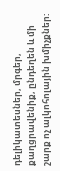դելիկատեսներ, մրգեր, քաղցրավենիք, ընդեղեն և մի շարք ոչ ալկոհոլային խմիչքներ: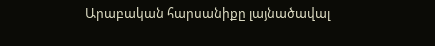Արաբական հարսանիքը լայնածավալ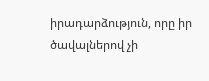իրադարձություն, որը իր ծավալներով չի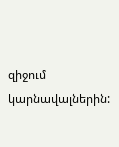զիջում կարնավալներին: